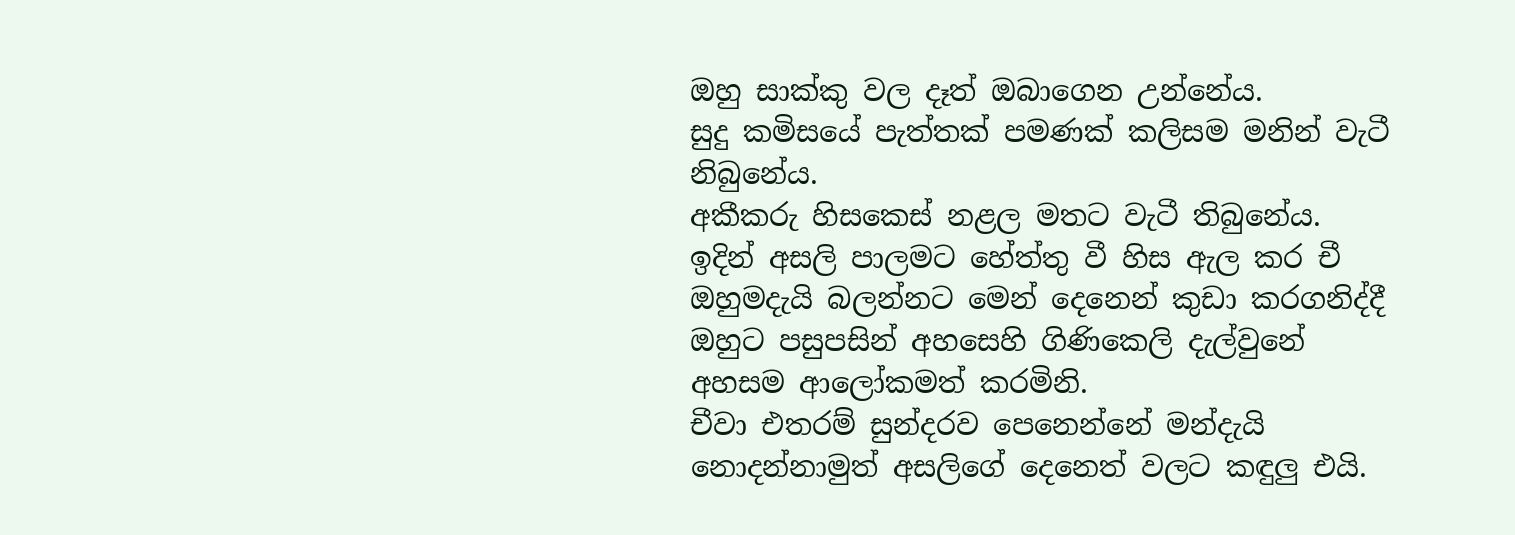ඔහු සාක්කු වල දෑත් ඔබාගෙන උන්නේය.
සුදු කමිසයේ පැත්තක් පමණක් කලිසම මනින් වැටී නිබුනේය.
අකීකරු හිසකෙස් නළල මතට වැටී තිබුනේය.
ඉදින් අසලි පාලමට හේත්තු වී හිස ඇල කර චී ඔහුමදැයි බලන්නට මෙන් දෙනෙන් කුඩා කරගනිද්දී ඔහුට පසුපසින් අහසෙහි ගිණිකෙලි දැල්වුනේ අහසම ආලෝකමත් කරමිනි.
චීවා එතරම් සුන්දරව පෙනෙන්නේ මන්දැයි නොදන්නාමුත් අසලිගේ දෙනෙත් වලට කඳුලු එයි.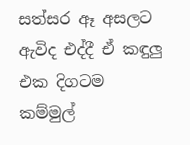සත්සර ඈ අසලට ඇවිද එද්දී ඒ කඳුලු එක දිගටම කම්මුල්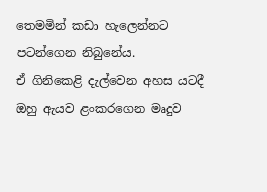තෙමමින් කඩා හැලෙන්නට පටන්ගෙන නිබුනේය.
ඒ ගිනිකෙළි දැල්වෙන අහස යටදී ඔහු ඇයව ළංකරගෙන මෘදුව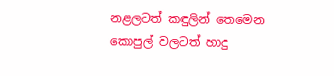නළලටත් කඳුලින් තෙමෙන කොපුල් වලටත් හාදු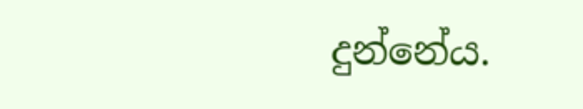දුන්නේය.